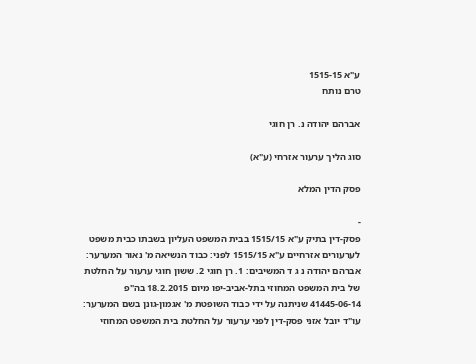ע"א 1515-15
טרם נותח

אברהם יהודה נ. רן חוגי

סוג הליך ערעור אזרחי (ע"א)

פסק הדין המלא

-
פסק-דין בתיק ע"א 1515/15 בבית המשפט העליון בשבתו כבית משפט לערעורים אזרחיים ע"א 1515/15 לפני: כבוד הנשיאה מ' נאור המערער: אברהם יהודה נ ג ד המשיבים: 1. רן חוגי 2. ששון חוגי ערעור על החלטת של בית המשפט המחוזי בתל-אביב-יפו מיום 18.2.2015 בה"פ 41445-06-14 שניתנה על ידי כבוד השופטת מ' אגמון-גונן בשם המערער: עו"ד יובל אזני פסק-דין לפני ערעור על החלטת בית המשפט המחוזי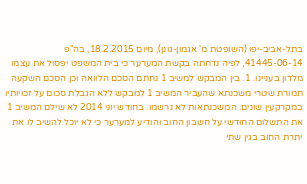בתל-אביב-יפו (השופטת מ' אגמון-גונן), מיום 18.2.2015, בה"פ 41445-06-14, לפיה נדחתה בקשת המערער כי בית המשפט יפסול את עצמו מלדון בעניינו. 1. בין המבקש למשיב 1 נחתם הסכם הלוואה וכן הסכם השקעה תמורת שטרי משכנתא שהעביר המשיב 1 למבקש ללא הגבלת סכום על זכויותיו במקרקעין שונים. המשכנתאות לא נרשמו. בחודש יוני 2014 לא שילם המשיב 1 את התשלום החודשי על חשבון החוב והודיע למערער כי לא יוכל להשיב לו את יתרת החוב בגין שתי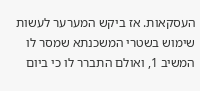העסקאות. אז ביקש המערער לעשות שימוש בשטרי המשכנתא שמסר לו המשיב 1, ואולם התברר לו כי ביום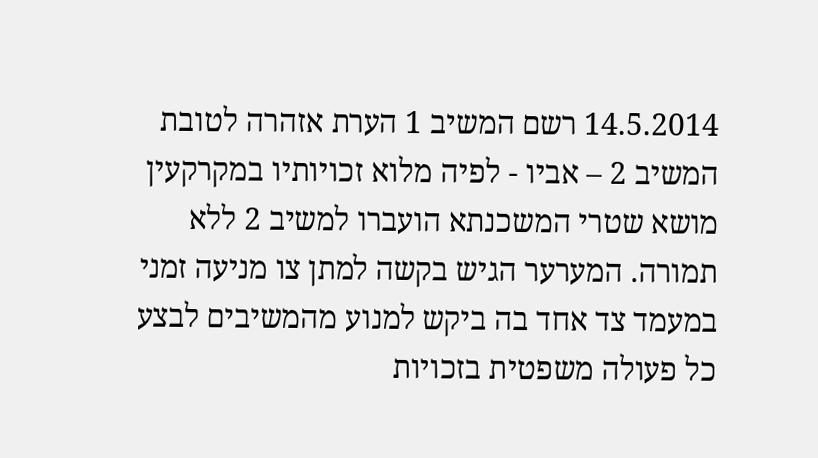14.5.2014 רשם המשיב 1 הערת אזהרה לטובת המשיב 2 – אביו - לפיה מלוא זכויותיו במקרקעין מושא שטרי המשכנתא הועברו למשיב 2 ללא תמורה. המערער הגיש בקשה למתן צו מניעה זמני במעמד צד אחד בה ביקש למנוע מהמשיבים לבצע כל פעולה משפטית בזכויות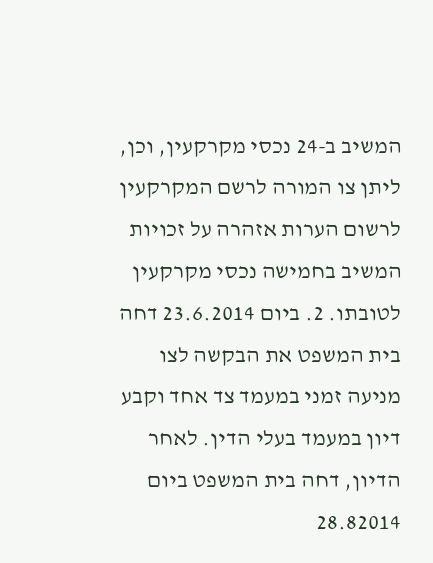המשיב ב-24 נכסי מקרקעין, וכן, ליתן צו המורה לרשם המקרקעין לרשום הערות אזהרה על זכויות המשיב בחמישה נכסי מקרקעין לטובתו. 2. ביום 23.6.2014 דחה בית המשפט את הבקשה לצו מניעה זמני במעמד צד אחד וקבע דיון במעמד בעלי הדין. לאחר הדיון, דחה בית המשפט ביום 28.82014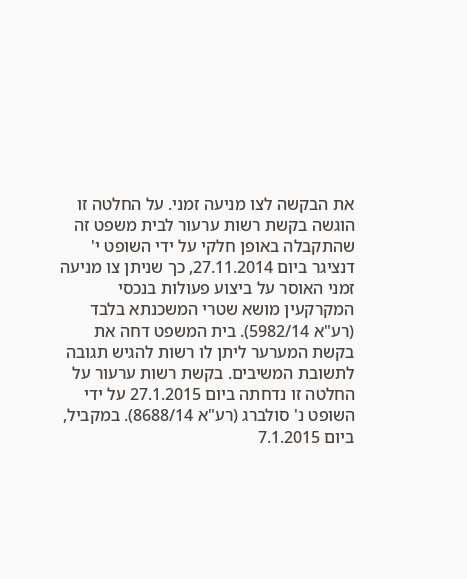את הבקשה לצו מניעה זמני. על החלטה זו הוגשה בקשת רשות ערעור לבית משפט זה שהתקבלה באופן חלקי על ידי השופט י' דנציגר ביום 27.11.2014, כך שניתן צו מניעה זמני האוסר על ביצוע פעולות בנכסי המקרקעין מושא שטרי המשכנתא בלבד (רע"א 5982/14). בית המשפט דחה את בקשת המערער ליתן לו רשות להגיש תגובה לתשובת המשיבים. בקשת רשות ערעור על החלטה זו נדחתה ביום 27.1.2015 על ידי השופט נ' סולברג (רע"א 8688/14). במקביל, ביום 7.1.2015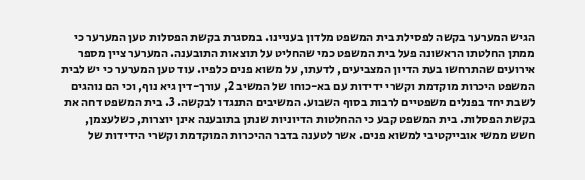הגיש המערער בקשה לפסילת בית המשפט מלדון בעניינו. במסגרת בקשת הפסלות טען המערער כי ממתן החלטתו הראשונה פעל בית המשפט כמי שהחליט על תוצאות התובענה. המערער ציין מספר אירועים שהתרחשו בעת הדיון המצביעים, לדעתו, על משוא פנים כלפיו. עוד טען המערער כי יש לבית המשפט היכרות מוקדמת וקשרי ידידות עם בא-כוחו של המשיב 2, עורך-דין גיא נוף, וכי הם נוהגים לשבת יחד בפנלים משפטיים לרבות בסוף השבוע. המשיבים התנגדו לבקשה. 3. בית המשפט דחה את בקשת הפסלות. בית המשפט קבע כי ההחלטות הדיוניות שנתן בתובענה אינן יוצרות, כשלעצמן, חשש ממשי אובייקטיבי למשוא פנים. אשר לטענה בדבר ההיכרות המוקדמת וקשרי הידידות של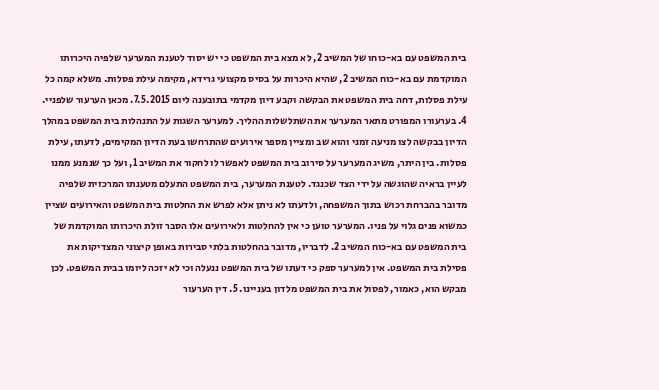בית המשפט עם בא-כוחו של המשיב 2, לא מצא בית המשפט כי יש יסוד לטענת המערער שלפיה היכרותו המוקדמת עם בא-כוח המשיב 2, שהיא היכרות על בסיס מקצועי גרידא, מקימה עילת פסלות. משלא קמה כל עילת פסלות, דחה בית המשפט את הבקשה וקבע דיון מקדמי בתובענה ליום 7.5.2015. מכאן הערעור שלפניי. 4. בערעורו המפורט מתאר המערער את השתלשלות ההליך. למערער השגות על התנהלות בית המשפט במהלך הדיון בבקשה לצו מניעה זמני והוא שב ומציין מספר אירועים שהתרחשו בעת הדיון המקימים, לדעתו, עילת פסלות. בין היתר, משיג המערער על סירוב בית המשפט לאפשר לו לחקור את המשיב 1, ועל כך שנמנע ממנו לעיין בראיה שהוגשה על ידי הצד שכנגד. לטענת המערער, בית המשפט התעלם מטענתו המרכזית שלפיה מדובר בהברחת רכוש בתוך המשפחה, ולדעתו לא ניתן אלא לפרש את החלטות בית המשפט והאירועים שציין כמשוא פנים גלוי על פניו. המערער טוען כי אין להחלטות ולאירועים אלו הסבר זולת היכרותו המוקדמת של בית המשפט עם בא-כוח המשיב 2. לדבריו, מדובר בהחלטות בלתי סבירות באופן קיצוני המצדיקות את פסילת בית המשפט. אין למערער ספק כי דעתו של בית המשפט ננעלה וכי לא יזכה ליומו בבית המשפט. לכן מבקש הוא, כאמור, לפסול את בית המשפט מלדון בעניינו. 5. דין הערעור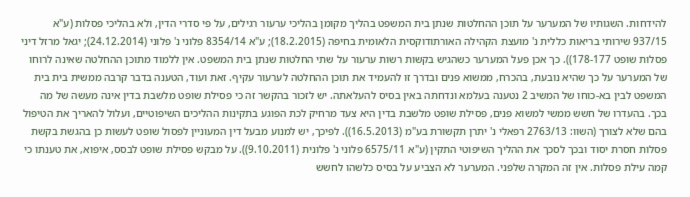להידחות. השגותיו של המערער על תוכן ההחלטות שנתן בית המשפט בהליך מקומן בהליכי ערעור רגילים, על פי סדרי הדין, ולא בהליכי פסלות (ע"א 937/15 שירותי בריאות כללית נ' מועצת הקהילה האורתודוקסית הלאומית בחיפה (18.2.2015); ע"א 8354/14 פלוני נ' פלוני (24.12.2014); יגאל מרזל דיני פסלות שופט 178-177)). כך אכן פעל המערער כשהגיש בקשות רשות ערעור על שתי החלטות שנתן בית המשפט. אין ללמוד מתוכן ההחלטה שאינה לרוחו של המערער על כך שהיא נובעת, בהכרח, ממשוא פנים ובדרך זו להעמיד את תוכן ההחלטה לערעור עקיף. זאת ועוד, הטענה בדבר קרבה ממשית בית בית המשפט לבין בא-כוחו של המשיב 2 נטענה בעלמא ונדחתה באין בסיס להעלאתה. יש לזכור בהקשר זה כי פסילת שופט מלשבת בדין אינה מעשה של מה בכך. בהעדרו של חשש ממשי למשוא פנים, פסילת שופט מלשבת בדין היא צעד מרחיק לכת הפוגע בתקינות ההליכים השיפוטיים, ועלול להאריך את הטיפול בהם שלא לצורך (השוו: 2763/13 רפאלי נ' יתרן תקשורת בע"מ (16.5.2013)). לפיכך, יש למנוע מבעל דין המעוניין לפסול שופט לעשות כן בהגשת בקשת פסלות חסרת יסוד ובכך לסכך את ההליך השיפוטי התקין (ע"א 6575/11 פלוני נ' פלונית (9.10.2011)). על מבקש פסילת שופט לבסס, איפוא, את טענתו כי קמה עילת פסלות. אין זה המקרה שלפני. המערער לא הצביע על בסיס כלשהו לחשש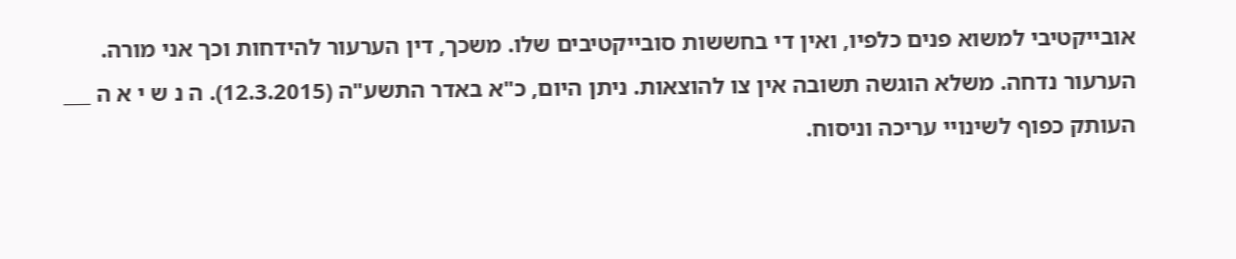אובייקטיבי למשוא פנים כלפיו, ואין די בחששות סובייקטיבים שלו. משכך, דין הערעור להידחות וכך אני מורה. הערעור נדחה. משלא הוגשה תשובה אין צו להוצאות. ניתן היום, כ"א באדר התשע"ה (12.3.2015). ה נ ש י א ה ___ העותק כפוף לשינויי עריכה וניסוח.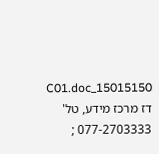15015150_C01.doc דז מרכז מידע, טל' 077-2703333 ;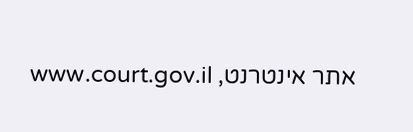אתר אינטרנט, www.court.gov.il